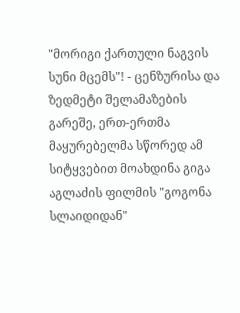"მორიგი ქართული ნაგვის სუნი მცემს"! - ცენზურისა და ზედმეტი შელამაზების გარეშე, ერთ-ერთმა მაყურებელმა სწორედ ამ სიტყვებით მოახდინა გიგა აგლაძის ფილმის "გოგონა სლაიდიდან"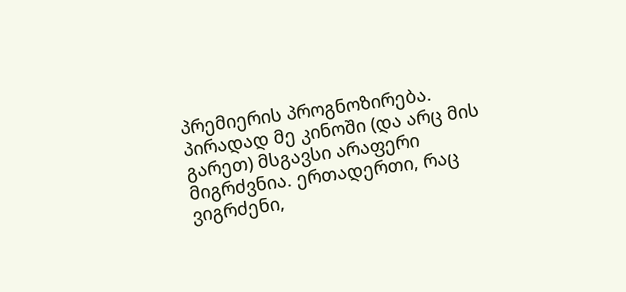პრემიერის პროგნოზირება. პირადად მე კინოში (და არც მის გარეთ) მსგავსი არაფერი მიგრძვნია. ერთადერთი, რაც ვიგრძენი,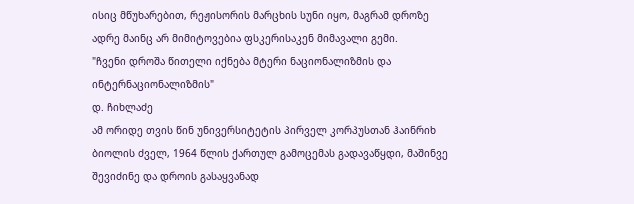ისიც მწუხარებით, რეჟისორის მარცხის სუნი იყო, მაგრამ დროზე ადრე მაინც არ მიმიტოვებია ფსკერისაკენ მიმავალი გემი.
"ჩვენი დროშა წითელი იქნება მტერი ნაციონალიზმის და ინტერნაციონალიზმის"
დ. ჩიხლაძე
ამ ორიდე თვის წინ უნივერსიტეტის პირველ კორპუსთან ჰაინრიხ ბიოლის ძველ, 1964 წლის ქართულ გამოცემას გადავაწყდი, მაშინვე შევიძინე და დროის გასაყვანად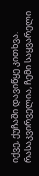იქვე, ქუჩაში დავიწყე კითხვა. რასაკვირველია, ჩემი საყვარელი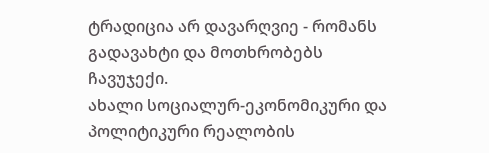ტრადიცია არ დავარღვიე - რომანს გადავახტი და მოთხრობებს ჩავუჯექი.
ახალი სოციალურ-ეკონომიკური და პოლიტიკური რეალობის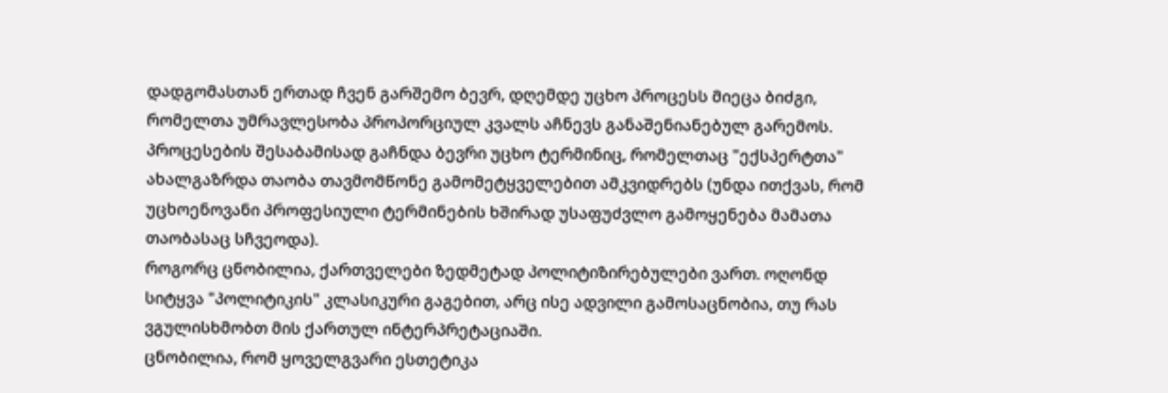დადგომასთან ერთად ჩვენ გარშემო ბევრ, დღემდე უცხო პროცესს მიეცა ბიძგი, რომელთა უმრავლესობა პროპორციულ კვალს აჩნევს განაშენიანებულ გარემოს. პროცესების შესაბამისად გაჩნდა ბევრი უცხო ტერმინიც, რომელთაც "ექსპერტთა" ახალგაზრდა თაობა თავმომწონე გამომეტყველებით ამკვიდრებს (უნდა ითქვას, რომ უცხოენოვანი პროფესიული ტერმინების ხშირად უსაფუძვლო გამოყენება მამათა თაობასაც სჩვეოდა).
როგორც ცნობილია, ქართველები ზედმეტად პოლიტიზირებულები ვართ. ოღონდ სიტყვა "პოლიტიკის" კლასიკური გაგებით, არც ისე ადვილი გამოსაცნობია, თუ რას ვგულისხმობთ მის ქართულ ინტერპრეტაციაში.
ცნობილია, რომ ყოველგვარი ესთეტიკა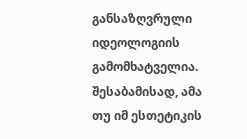განსაზღვრული იდეოლოგიის გამომხატველია. შესაბამისად, ამა თუ იმ ესთეტიკის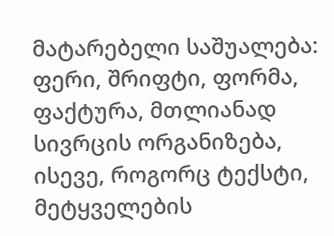მატარებელი საშუალება: ფერი, შრიფტი, ფორმა, ფაქტურა, მთლიანად სივრცის ორგანიზება, ისევე, როგორც ტექსტი, მეტყველების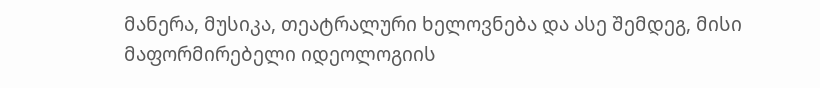მანერა, მუსიკა, თეატრალური ხელოვნება და ასე შემდეგ, მისი მაფორმირებელი იდეოლოგიის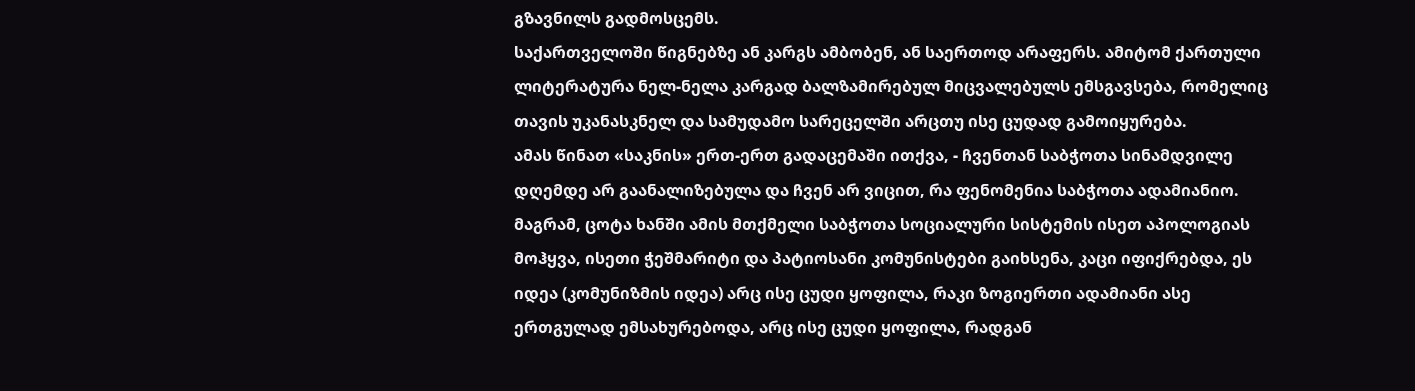გზავნილს გადმოსცემს.
საქართველოში წიგნებზე ან კარგს ამბობენ, ან საერთოდ არაფერს. ამიტომ ქართული ლიტერატურა ნელ-ნელა კარგად ბალზამირებულ მიცვალებულს ემსგავსება, რომელიც თავის უკანასკნელ და სამუდამო სარეცელში არცთუ ისე ცუდად გამოიყურება.
ამას წინათ «საკნის» ერთ-ერთ გადაცემაში ითქვა, - ჩვენთან საბჭოთა სინამდვილე დღემდე არ გაანალიზებულა და ჩვენ არ ვიცით, რა ფენომენია საბჭოთა ადამიანიო. მაგრამ, ცოტა ხანში ამის მთქმელი საბჭოთა სოციალური სისტემის ისეთ აპოლოგიას მოჰყვა, ისეთი ჭეშმარიტი და პატიოსანი კომუნისტები გაიხსენა, კაცი იფიქრებდა, ეს იდეა (კომუნიზმის იდეა) არც ისე ცუდი ყოფილა, რაკი ზოგიერთი ადამიანი ასე ერთგულად ემსახურებოდა, არც ისე ცუდი ყოფილა, რადგან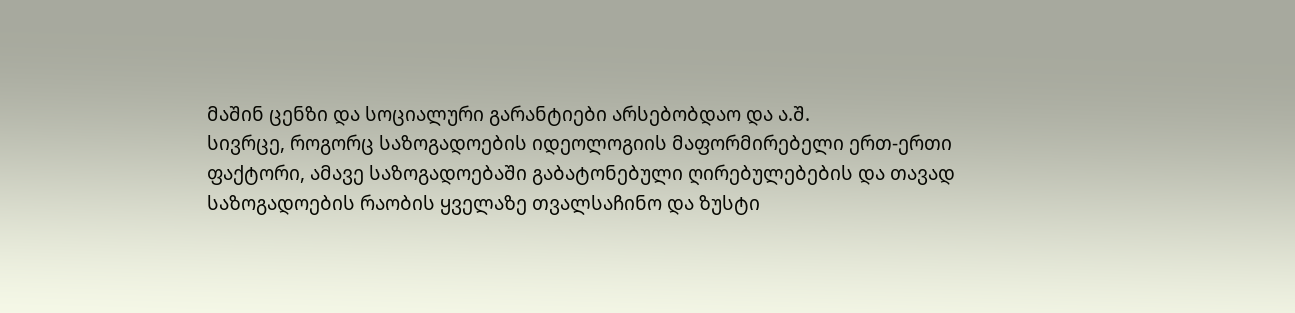მაშინ ცენზი და სოციალური გარანტიები არსებობდაო და ა.შ.
სივრცე, როგორც საზოგადოების იდეოლოგიის მაფორმირებელი ერთ-ერთი ფაქტორი, ამავე საზოგადოებაში გაბატონებული ღირებულებების და თავად საზოგადოების რაობის ყველაზე თვალსაჩინო და ზუსტი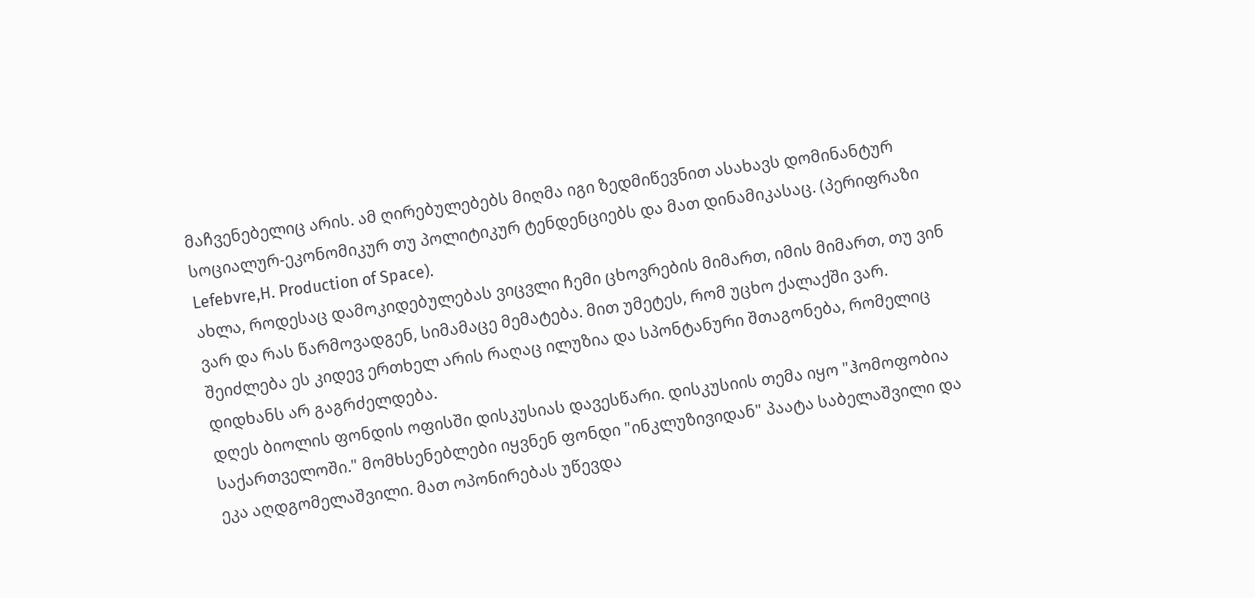მაჩვენებელიც არის. ამ ღირებულებებს მიღმა იგი ზედმიწევნით ასახავს დომინანტურ სოციალურ-ეკონომიკურ თუ პოლიტიკურ ტენდენციებს და მათ დინამიკასაც. (პერიფრაზი Lefebvre,H. Production of Space).
ახლა, როდესაც დამოკიდებულებას ვიცვლი ჩემი ცხოვრების მიმართ, იმის მიმართ, თუ ვინ ვარ და რას წარმოვადგენ, სიმამაცე მემატება. მით უმეტეს, რომ უცხო ქალაქში ვარ. შეიძლება ეს კიდევ ერთხელ არის რაღაც ილუზია და სპონტანური შთაგონება, რომელიც დიდხანს არ გაგრძელდება.
დღეს ბიოლის ფონდის ოფისში დისკუსიას დავესწარი. დისკუსიის თემა იყო "ჰომოფობია საქართველოში." მომხსენებლები იყვნენ ფონდი "ინკლუზივიდან" პაატა საბელაშვილი და ეკა აღდგომელაშვილი. მათ ოპონირებას უწევდა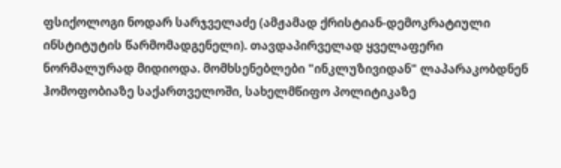ფსიქოლოგი ნოდარ სარჯველაძე (ამჟამად ქრისტიან-დემოკრატიული ინსტიტუტის წარმომადგენელი). თავდაპირველად ყველაფერი ნორმალურად მიდიოდა. მომხსენებლები "ინკლუზივიდან" ლაპარაკობდნენ ჰომოფობიაზე საქართველოში, სახელმწიფო პოლიტიკაზე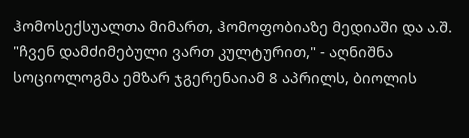ჰომოსექსუალთა მიმართ, ჰომოფობიაზე მედიაში და ა.შ.
"ჩვენ დამძიმებული ვართ კულტურით," - აღნიშნა სოციოლოგმა ემზარ ჯგერენაიამ 8 აპრილს, ბიოლის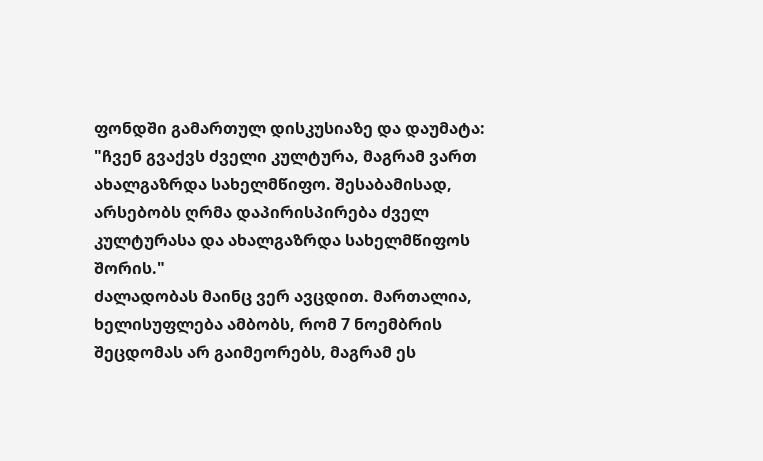ფონდში გამართულ დისკუსიაზე და დაუმატა: "ჩვენ გვაქვს ძველი კულტურა, მაგრამ ვართ ახალგაზრდა სახელმწიფო. შესაბამისად, არსებობს ღრმა დაპირისპირება ძველ კულტურასა და ახალგაზრდა სახელმწიფოს შორის."
ძალადობას მაინც ვერ ავცდით. მართალია, ხელისუფლება ამბობს, რომ 7 ნოემბრის შეცდომას არ გაიმეორებს, მაგრამ ეს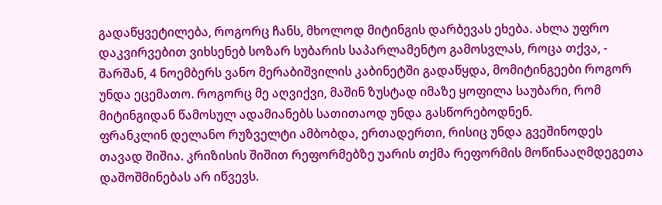გადაწყვეტილება, როგორც ჩანს, მხოლოდ მიტინგის დარბევას ეხება. ახლა უფრო დაკვირვებით ვიხსენებ სოზარ სუბარის საპარლამენტო გამოსვლას, როცა თქვა, - შარშან, 4 ნოემბერს ვანო მერაბიშვილის კაბინეტში გადაწყდა, მომიტინგეები როგორ უნდა ეცემათო. როგორც მე აღვიქვი, მაშინ ზუსტად იმაზე ყოფილა საუბარი, რომ მიტინგიდან წამოსულ ადამიანებს სათითაოდ უნდა გასწორებოდნენ.
ფრანკლინ დელანო რუზველტი ამბობდა, ერთადერთი, რისიც უნდა გვეშინოდეს თავად შიშია. კრიზისის შიშით რეფორმებზე უარის თქმა რეფორმის მოწინააღმდეგეთა დაშოშმინებას არ იწვევს.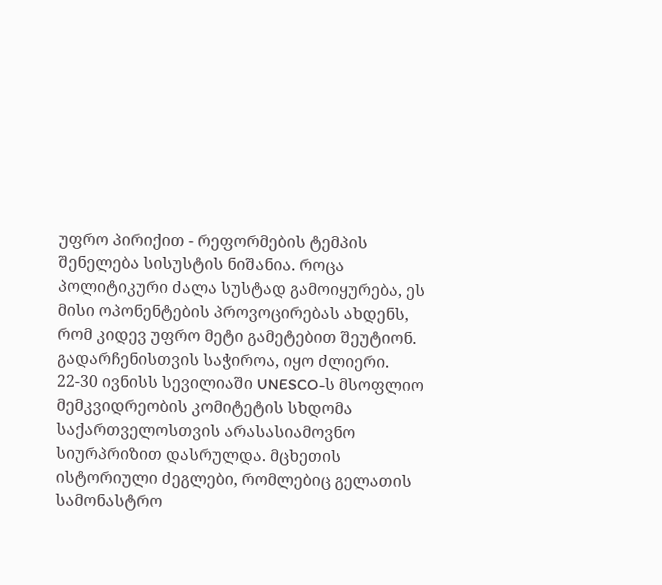უფრო პირიქით - რეფორმების ტემპის შენელება სისუსტის ნიშანია. როცა პოლიტიკური ძალა სუსტად გამოიყურება, ეს მისი ოპონენტების პროვოცირებას ახდენს, რომ კიდევ უფრო მეტი გამეტებით შეუტიონ. გადარჩენისთვის საჭიროა, იყო ძლიერი.
22-30 ივნისს სევილიაში UNESCO-ს მსოფლიო მემკვიდრეობის კომიტეტის სხდომა საქართველოსთვის არასასიამოვნო სიურპრიზით დასრულდა. მცხეთის ისტორიული ძეგლები, რომლებიც გელათის სამონასტრო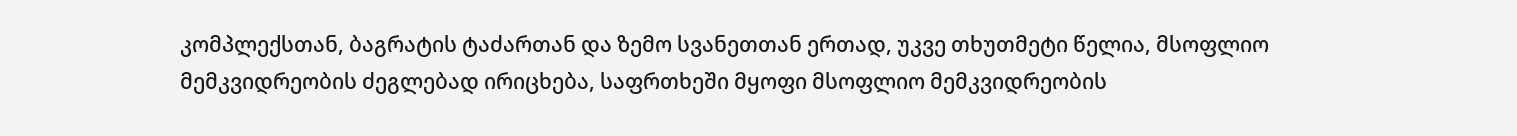კომპლექსთან, ბაგრატის ტაძართან და ზემო სვანეთთან ერთად, უკვე თხუთმეტი წელია, მსოფლიო მემკვიდრეობის ძეგლებად ირიცხება, საფრთხეში მყოფი მსოფლიო მემკვიდრეობის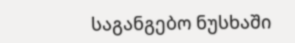საგანგებო ნუსხაში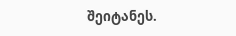შეიტანეს.